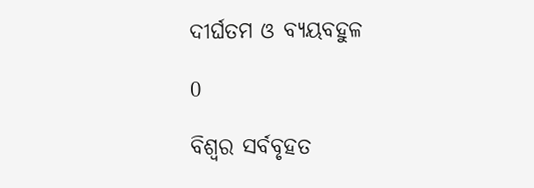ଦୀର୍ଘତମ ଓ ବ୍ୟୟବହୁଳ

0

ବିଶ୍ବର ସର୍ବବୃହତ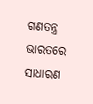ଗଣତନ୍ତ୍ର ଭାରତରେ ସାଧାରଣ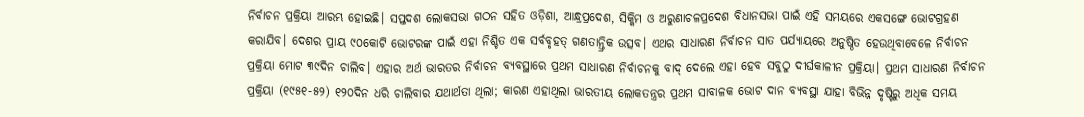ନିର୍ବାଚନ ପ୍ରକ୍ରିୟା ଆରମ୍ଭ ହୋଇଛି। ସପ୍ତଦଶ ଲୋକସଭା ଗଠନ ସହିତ ଓଡ଼ିଶା, ଆନ୍ଧ୍ରପ୍ରଦେଶ, ସିକ୍କିମ ଓ ଅରୁଣାଚଳପ୍ରଦେଶ ବିଧାନସଭା ପାଇଁ ଏହି ସମୟରେ ଏକସଙ୍ଗେ ଭୋଟଗ୍ରହଣ କରାଯିବ। ଦେଶର ପ୍ରାୟ ୯୦କୋଟି ଭୋଟରଙ୍କ ପାଇଁ ଏହା ନିଶ୍ଚିତ ଏକ ସର୍ବବୃହତ୍‌ ଗଣତାନ୍ତ୍ରିକ ଉତ୍ସବ। ଏଥର ସାଧାରଣ ନିର୍ବାଚନ ସାତ ପର୍ଯ୍ୟାୟରେ ଅନୁଷ୍ଠିତ ହେଉଥିବାବେଳେ ନିର୍ବାଚନ ପ୍ରକ୍ରିୟା ମୋଟ ୩୯ଦିନ ଚାଲିବ। ଏହାର ଅର୍ଥ ଭାରତର ନିର୍ବାଚନ ବ୍ୟବସ୍ଥାରେ ପ୍ରଥମ ସାଧାରଣ ନିର୍ବାଚନକୁ ବାଦ୍‌ ଦେଲେ ଏହା ହେବ ସବୁଠୁ ଦୀର୍ଘକାଳୀନ ପ୍ରକ୍ରିୟା। ପ୍ରଥମ ସାଧାରଣ ନିର୍ବାଚନ ପ୍ରକ୍ରିୟା (୧୯୫୧-୫୨) ୧୨୦ଦିନ ଧରି ଚାଲିବାର ଯଥାର୍ଥତା ଥିଲା; କାରଣ ଏହାଥିଲା ଭାରତୀୟ ଲୋକତନ୍ତ୍ରର ପ୍ରଥମ ସାବାଳକ ଭୋଟ ଦାନ ବ୍ୟବସ୍ଥା ଯାହା ବିଭିନ୍ନ ଦୃଷ୍ଟିରୁ ଅଧିକ ସମୟ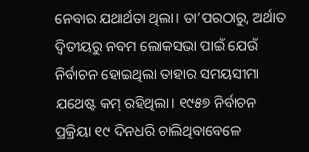ନେବାର ଯଥାର୍ଥତା ଥିଲା। ତା’ପରଠାରୁ, ଅର୍ଥାତ ଦ୍ବିତୀୟରୁ ନବମ ଲୋକସଭା ପାଇଁ ଯେଉଁ ନିର୍ବାଚନ ହୋଇଥିଲା ତାହାର ସମୟସୀମା ଯଥେଷ୍ଟ କମ୍‌ ରହିଥିଲା। ୧୯୫୭ ନିର୍ବାଚନ ପ୍ରକ୍ରିୟା ୧୯ ଦିନଧରି ଚାଲିଥିବାବେଳେ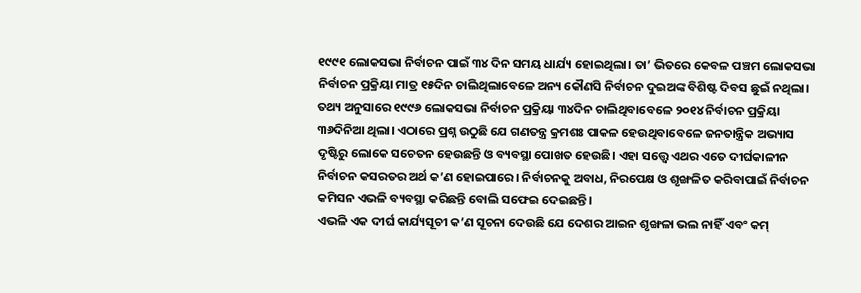୧୯୯୧ ଲୋକସଭା ନିର୍ବାଚନ ପାଇଁ ୩୪ ଦିନ ସମୟ ଧାର୍ଯ୍ୟ ହୋଇଥିଲା। ତା’ ଭିତରେ କେବଳ ପଞ୍ଚମ ଲୋକସଭା ନିର୍ବାଚନ ପ୍ରକ୍ରିୟା ମାତ୍ର ୧୫ଦିନ ଚାଲିଥିଲାବେଳେ ଅନ୍ୟ କୌଣସି ନିର୍ବାଚନ ଦୁଇଅଙ୍କ ବିଶିଷ୍ଟ ଦିବସ ଛୁଇଁ ନଥିଲା। ତଥ୍ୟ ଅନୁସାରେ ୧୯୯୬ ଲୋକସଭା ନିର୍ବାଚନ ପ୍ରକ୍ରିୟା ୩୪ଦିନ ଚାଲିଥିବାବେଳେ ୨୦୧୪ ନିର୍ବାଚନ ପ୍ରକ୍ରିୟା ୩୬ଦିନିଆ ଥିଲା। ଏଠାରେ ପ୍ରଶ୍ନ ଉଠୁଛି ଯେ ଗଣତନ୍ତ୍ର କ୍ରମଶଃ ପାକଳ ହେଉଥିବାବେଳେ ଜନତାନ୍ତ୍ରିକ ଅଭ୍ୟାସ ଦୃଷ୍ଟିରୁ ଲୋକେ ସଚେତନ ହେଉଛନ୍ତି ଓ ବ୍ୟବସ୍ଥା ପୋଖତ ହେଉଛି। ଏହା ସତ୍ତ୍ବେ ଏଥର ଏତେ ଦୀର୍ଘକାଳୀନ ନିର୍ବାଚନ କସରତର ଅର୍ଥ କ’ଣ ହୋଇପାରେ। ନିର୍ବାଚନକୁ ଅବାଧ, ନିରପେକ୍ଷ ଓ ଶୃଙ୍ଖଳିତ କରିବାପାଇଁ ନିର୍ବାଚନ କମିସନ ଏଭଳି ବ୍ୟବସ୍ଥା କରିଛନ୍ତି ବୋଲି ସଫେଇ ଦେଇଛନ୍ତି।
ଏଭଳି ଏକ ଦୀର୍ଘ କାର୍ଯ୍ୟସୂଚୀ କ’ଣ ସୂଚନା ଦେଉଛି ଯେ ଦେଶର ଆଇନ ଶୃଙ୍ଖଳା ଭଲ ନାହିଁ ଏବଂ କମ୍‌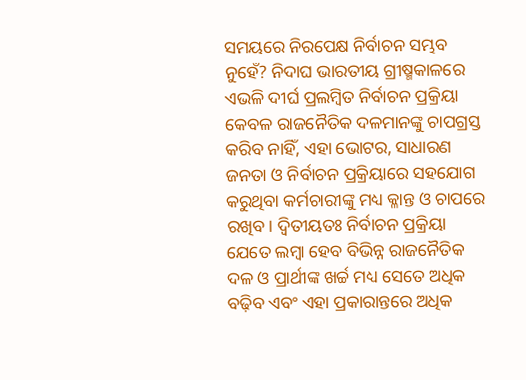ସମୟରେ ନିରପେକ୍ଷ ନିର୍ବାଚନ ସମ୍ଭବ ନୁହେଁ? ନିଦାଘ ଭାରତୀୟ ଗ୍ରୀଷ୍ମକାଳରେ ଏଭଳି ଦୀର୍ଘ ପ୍ରଲମ୍ବିତ ନିର୍ବାଚନ ପ୍ରକ୍ରିୟା କେବଳ ରାଜନୈତିକ ଦଳମାନଙ୍କୁ ଚାପଗ୍ରସ୍ତ କରିବ ନାହିଁ, ଏହା ଭୋଟର, ସାଧାରଣ ଜନତା ଓ ନିର୍ବାଚନ ପ୍ରକ୍ରିୟାରେ ସହଯୋଗ କରୁଥିବା କର୍ମଚାରୀଙ୍କୁ ମଧ୍ୟ କ୍ଳାନ୍ତ ଓ ଚାପରେ ରଖିବ। ଦ୍ବିତୀୟତଃ ନିର୍ବାଚନ ପ୍ରକ୍ରିୟା ଯେତେ ଲମ୍ବା ହେବ ବିଭିନ୍ନ ରାଜନୈତିକ ଦଳ ଓ ପ୍ରାର୍ଥୀଙ୍କ ଖର୍ଚ୍ଚ ମଧ୍ୟ ସେତେ ଅଧିକ ବଢ଼ିବ ଏବଂ ଏହା ପ୍ରକାରାନ୍ତରେ ଅଧିକ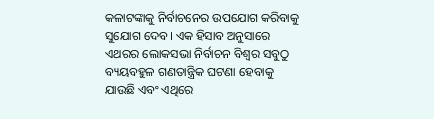କଳାଟଙ୍କାକୁ ନିର୍ବାଚନ‌େ‌ର ଉପଯୋଗ କରିବାକୁ ସୁଯୋଗ ଦେବ। ଏକ ହିସାବ ଅନୁସାରେ ଏଥରର ଲୋକସଭା ନିର୍ବାଚନ ବିଶ୍ବର ସବୁଠୁ ବ୍ୟୟବହୁଳ ଗଣତାନ୍ତ୍ରିକ ଘଟଣା ହେବାକୁ ଯାଉଛି ଏବଂ ଏଥିରେ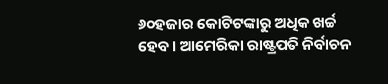୬୦ହଜାର କୋଟିଟଙ୍କାରୁ ଅଧିକ ଖର୍ଚ୍ଚ ହେବ। ଆମେରିକା ରାଷ୍ଟ୍ରପତି ନିର୍ବାଚନ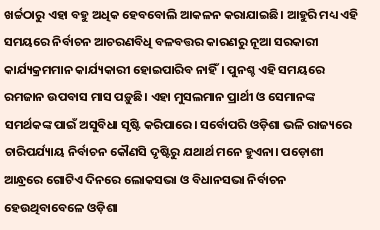ଖର୍ଚ୍ଚଠାରୁ ଏହା ବହୁ ଅଧିକ ହେବବୋଲି ଆକଳନ କରାଯାଇଛି। ଆହୁରି ମଧ୍ୟ ଏହି ସମୟରେ ନିର୍ବାଚନ ଆଚରଣବିଧି ବଳବତ୍ତର କାରଣରୁ ନୂଆ ସରକାରୀ କାର୍ଯ୍ୟକ୍ରମମାନ କାର୍ଯ୍ୟକାରୀ ହୋଇପାରିବ ନାହିଁ। ପୁନଶ୍ଚ ଏହି ସମୟରେ ରମଜାନ ଉପବାସ ମାସ ପଡ଼ୁଛି। ଏହା ମୁସଲମାନ ପ୍ରାର୍ଥୀ ଓ ସେମାନଙ୍କ ସମର୍ଥକଙ୍କ ପାଇଁ ଅସୁବିଧା ସୃଷ୍ଟି କରିପାରେ। ସର୍ବୋପରି ଓଡ଼ିଶା ଭଳି ରାଜ୍ୟରେ ଚାରିପର୍ଯ୍ୟାୟ ନିର୍ବାଚନ କୌଣସି ଦୃଷ୍ଟିରୁ ଯଥାର୍ଥ ମନେ ହୁଏନା। ପଡ଼ୋଶୀ ଆନ୍ଧ୍ରରେ ଗୋଟିଏ ଦିନରେ ଲୋକସଭା ଓ ବିଧାନସଭା ନିର୍ବାଚନ ହେଉଥିବାବେଳେ ଓଡ଼ିଶା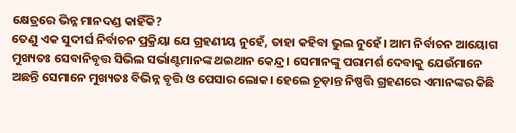କ୍ଷେତ୍ରରେ ଭିନ୍ନ ମାନଦଣ୍ଡ କାହିଁକି?
ତେଣୁ ଏକ ସୁଦୀର୍ଘ ନିର୍ବାଚନ ପ୍ରକ୍ରିୟା ଯେ ଗ୍ରହଣୀୟ ନୁହେଁ, ତାହା କହିବା ଭୁଲ ନୁହେଁ।‌ ଆମ ନିର୍ବାଚନ ଆୟୋଗ ମୁଖ୍ୟତଃ ସେବାନିବୃତ୍ତ ସିଭିଲ ସର୍ଭାଣ୍ଟମାନଙ୍କ ଥଇଥାନ କେନ୍ଦ୍ର। ସେମାନଙ୍କୁ ପରାମର୍ଶ ଦେବାକୁ ଯେଉଁମାନେ ଅଛନ୍ତି ସେମାନେ ମୁଖ୍ୟତଃ ବିଭିନ୍ନ ବୃତ୍ତି ଓ ପେସାର ଲୋକ। ହେଲେ ଚୂଡ଼ାନ୍ତ ନିଷ୍ପତ୍ତି ଗ୍ରହଣରେ ଏମାନଙ୍କର କିଛି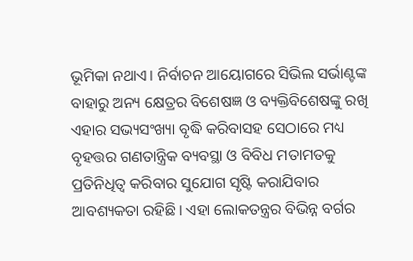ଭୂମିକା ନଥାଏ। ନିର୍ବାଚନ ଆୟୋଗରେ ସିଭିଲ ସର୍ଭାଣ୍ଟଙ୍କ ବାହାରୁ ଅନ୍ୟ କ୍ଷେତ୍ରର ବିଶେଷଜ୍ଞ ଓ ବ୍ୟକ୍ତିବିଶେଷଙ୍କୁ ରଖି ଏହାର ସଭ୍ୟସଂଖ୍ୟା ବୃଦ୍ଧି କରିବାସହ ସେଠାରେ ମଧ୍ୟ ବୃହତ୍ତର ଗଣତାନ୍ତ୍ରିକ ବ୍ୟବସ୍ଥା ଓ ବିବିଧ ମତାମତକୁ ପ୍ରତିନିଧିତ୍ବ କରିବାର ସୁଯୋଗ ସୃଷ୍ଟି କରାଯିବାର ଆବଶ୍ୟକତା ରହିଛି। ଏହା ଲୋକତନ୍ତ୍ରର ବିଭିନ୍ନ ବର୍ଗର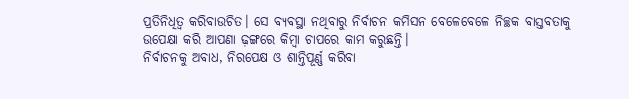ପ୍ରତିନିଧିତ୍ବ କରିବାଉଚିତ। ସେ ବ୍ୟବସ୍ଥା ନଥିବାରୁ ନିର୍ବାଚନ କମିସନ ବେଳେବେଳେ ନିଚ୍ଛକ ବାସ୍ତବତାକୁ ଉପେକ୍ଷା କରି ଆପଣା ଢ଼ଙ୍ଗରେ କିମ୍ବା ଚାପରେ କାମ କରୁଛନ୍ତି।
ନିର୍ବାଚନକୁ ଅବାଧ, ନିରପେକ୍ଷ ଓ ଶାନ୍ତିପୂର୍ଣ୍ଣ କରିବା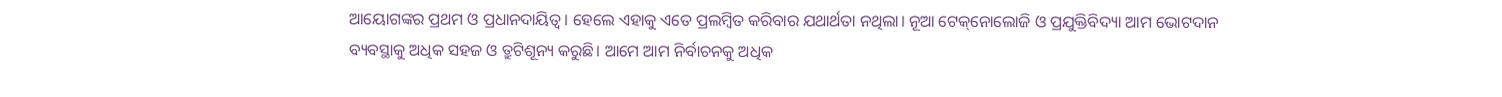ଆୟୋଗଙ୍କର ପ୍ରଥମ ଓ ପ୍ରଧାନଦାୟିତ୍ବ। ହେଲେ ଏହାକୁ ଏତେ ପ୍ରଲମ୍ବିତ କରିବାର ଯଥାର୍ଥତା ନଥିଲା। ନୂଆ ଟେକ୍‌ନୋଲୋଜି ଓ ପ୍ରଯୁକ୍ତିବିଦ୍ୟା ଆମ ଭୋଟଦାନ ବ୍ୟବସ୍ଥାକୁ ଅଧିକ ସହଜ ଓ ତ୍ରୁଟିଶୂନ୍ୟ କରୁଛି। ଆମେ ଆମ ନିର୍ବାଚନକୁ ଅଧିକ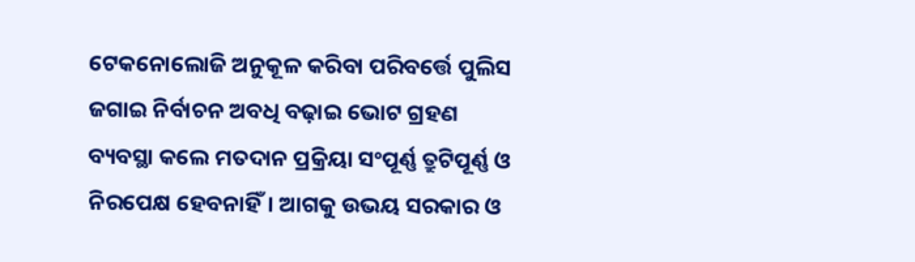ଟେକନୋଲୋଜି ଅନୁକୂଳ କରିବା ପରିବର୍ତ୍ତେ ପୁଲିସ ଜଗାଇ ନିର୍ବାଚନ ଅବଧି ବଢ଼ାଇ ଭୋଟ ଗ୍ରହଣ ବ୍ୟବସ୍ଥା କଲେ ମତଦାନ ପ୍ରକ୍ରିୟା ସଂପୂର୍ଣ୍ଣ ତ୍ରୁଟିପୂର୍ଣ୍ଣ ଓ ନିରପେକ୍ଷ ହେବନାହିଁ। ଆଗକୁ ଉଭୟ ସରକାର ଓ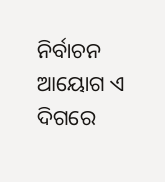ନିର୍ବାଚନ ଆୟୋଗ ଏ ଦିଗରେ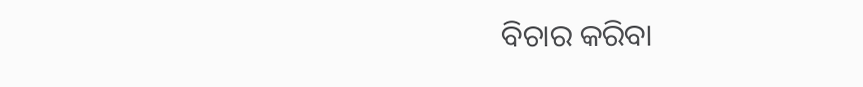ବିଚାର କରିବା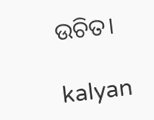ଉଚିତ।

kalyan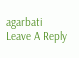agarbati
Leave A Reply